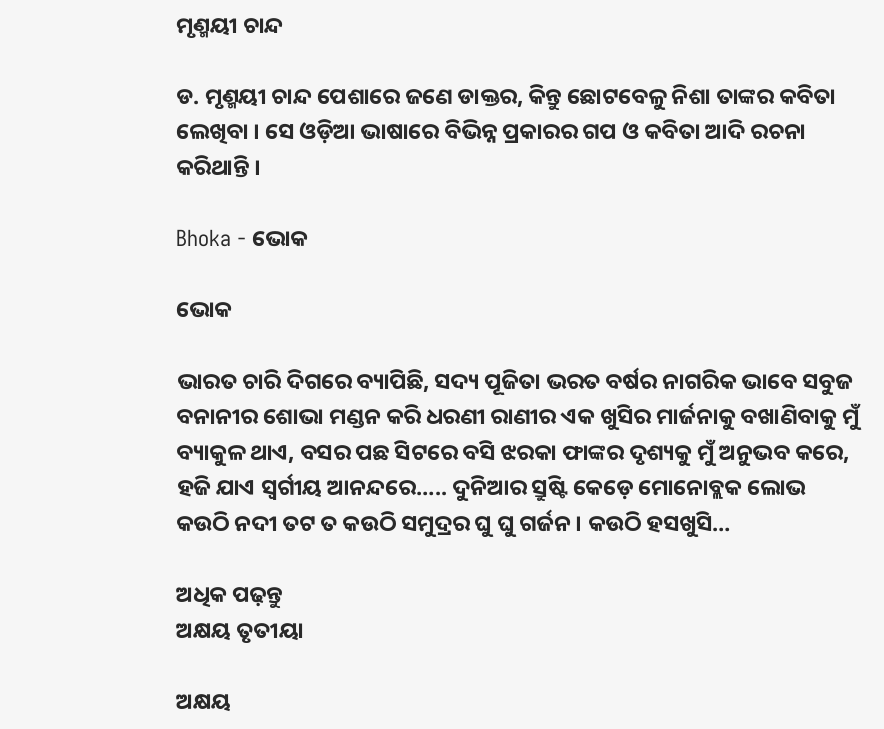ମୃଣ୍ମୟୀ ଚାନ୍ଦ

ଡ. ମୃଣ୍ମୟୀ ଚାନ୍ଦ ପେଶାରେ ଜଣେ ଡାକ୍ତର, କିନ୍ତୁ ଛୋଟବେଳୁ ନିଶା ତାଙ୍କର କବିତା ଲେଖିବା । ସେ ଓଡ଼ିଆ ଭାଷାରେ ବିଭିନ୍ନ ପ୍ରକାରର ଗପ ଓ କବିତା ଆଦି ରଚନା କରିଥାନ୍ତି ।

Bhoka - ଭୋକ

ଭୋକ

ଭାରତ ଚାରି ଦିଗରେ ବ୍ୟାପିଛି, ସଦ୍ୟ ପୂଜିତା ଭରତ ବର୍ଷର ନାଗରିକ ଭାବେ ସବୁଜ ବନାନୀର ଶୋଭା ମଣ୍ଡନ କରି ଧରଣୀ ରାଣୀର ଏକ ଖୁସିର ମାର୍ଜନାକୁ ବଖାଣିବାକୁ ମୁଁ ବ୍ୟାକୁଳ ଥାଏ, ବସର ପଛ ସିଟରେ ବସି ଝରକା ଫାଙ୍କର ଦୃଶ୍ୟକୁ ମୁଁ ଅନୁଭବ କରେ, ହଜି ଯାଏ ସ୍ଵର୍ଗୀୟ ଆନନ୍ଦରେ….. ଦୁନିଆର ସ୍ରୁଷ୍ଟି କେଡ଼େ ମୋନୋବ୍ଲକ ଲୋଭ କଉଠି ନଦୀ ତଟ ତ କଉଠି ସମୁଦ୍ରର ଘୁ ଘୁ ଗର୍ଜନ । କଉଠି ହସଖୁସି…

ଅଧିକ ପଢ଼ନ୍ତୁ
ଅକ୍ଷୟ ତୃତୀୟା

ଅକ୍ଷୟ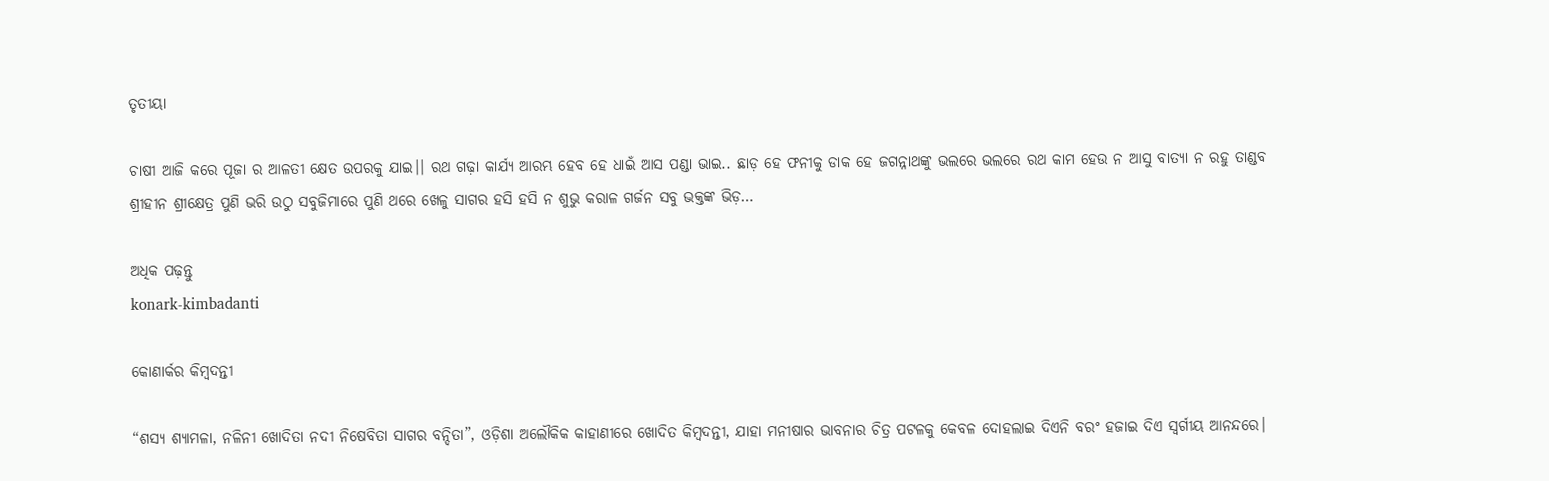ତୃତୀୟା

ଚାଷୀ ଆଜି କରେ ପୂଜା ର ଆଳତୀ କ୍ଷେତ ଉପରକୁ ଯାଇ।। ରଥ ଗଢ଼ା କାର୍ଯ୍ୟ ଆରମ୍ଭ ହେବ ହେ ଧାଇଁ ଆସ ପଣ୍ଡା ଭାଇ.. ଛାଡ଼ ହେ ଫନୀକୁ ଡାକ ହେ ଜଗନ୍ନାଥଙ୍କୁ ଭଲରେ ଭଲରେ ରଥ କାମ ହେଉ ନ ଆସୁ ବାତ୍ୟା ନ ରହୁ ତାଣ୍ଡବ ଶ୍ରୀହୀନ ଶ୍ରୀକ୍ଷେତ୍ର ପୁଣି ଭରି ଉଠୁ ସବୁଜିମାରେ ପୁଣି ଥରେ ଖେଳୁ ସାଗର ହସି ହସି ନ ଶୁଭୁ କରାଳ ଗର୍ଜନ ସବୁ ଭକ୍ତଙ୍କ ଭିଡ଼…

ଅଧିକ ପଢ଼ନ୍ତୁ
konark-kimbadanti

କୋଣାର୍କର କିମ୍ବଦନ୍ତୀ

“ଶସ୍ୟ ଶ୍ୟାମଳା, ନଳିନୀ ଖୋଦିତା ନଦୀ ନିଷେବିତା ସାଗର ବନ୍ଦିତା”, ଓଡ଼ିଶା ଅଲୌକିକ କାହାଣୀରେ ଖୋଦିତ କିମ୍ବଦନ୍ତୀ, ଯାହା ମନୀଷାର ଭାବନାର ଚିତ୍ର ପଟଳକୁ କେବଳ ଦୋହଲାଇ ଦିଏନି ବରଂ ହଜାଇ ଦିଏ ସ୍ଵର୍ଗୀୟ ଆନନ୍ଦରେ।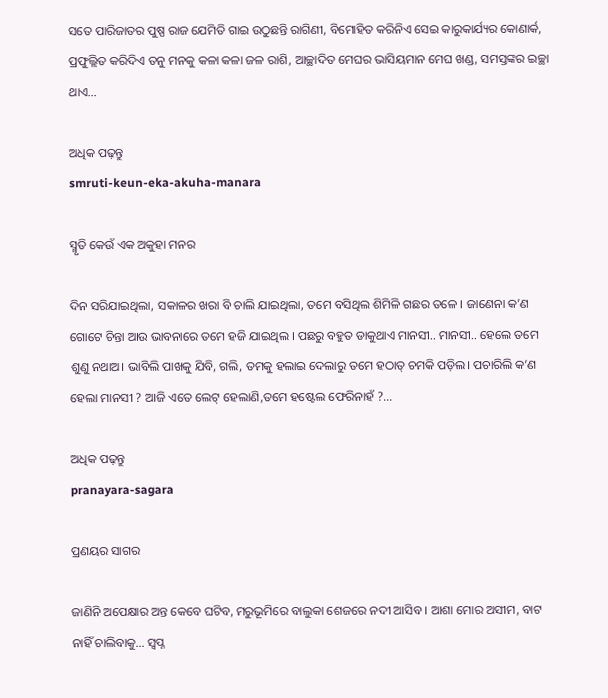ସତେ ପାରିଜାତର ପୁଷ୍ପ ରାଜ ଯେମିତି ଗାଇ ଉଠୁଛନ୍ତି ରାଗିଣୀ, ବିମୋହିତ କରିନିଏ ସେଇ କାରୁକାର୍ଯ୍ୟର କୋଣାର୍କ, ପ୍ରଫୁଲ୍ଲିତ କରିଦିଏ ତନୁ ମନକୁ କଳା କଳା ଜଳ ରାଶି, ଆଚ୍ଛାଦିତ ମେଘର ଭାସିୟମାନ ମେଘ ଖଣ୍ଡ, ସମସ୍ତଙ୍କର ଇଚ୍ଛା ଥାଏ…

ଅଧିକ ପଢ଼ନ୍ତୁ
smruti-keun-eka-akuha-manara

ସ୍ମୃତି କେଉଁ ଏକ ଅକୁହା ମନର

ଦିନ ସରିଯାଇଥିଲା, ସକାଳର ଖରା ବି ଚାଲି ଯାଇଥିଲା, ତମେ ବସିଥିଲ ଶିମିଳି ଗଛର ତଳେ । ଜାଣେନା କ’ଣ ଗୋଟେ ଚିନ୍ତା ଆଉ ଭାବନାରେ ତମେ ହଜି ଯାଇଥିଲ । ପଛରୁ ବହୁତ ଡାକୁଥାଏ ମାନସୀ.. ମାନସୀ.. ହେଲେ ତମେ ଶୁଣୁ ନଥାଅ। ଭାବିଲି ପାଖକୁ ଯିବି, ଗଲି, ତମକୁ ହଲାଇ ଦେଲାରୁ ତମେ ହଠାତ୍ ଚମକି ପଡ଼ିଲ। ପଚାରିଲି କ’ଣ ହେଲା ମାନସୀ ? ଆଜି ଏତେ ଲେଟ୍ ହେଲାଣି,ତମେ ହଷ୍ଟେଲ ଫେରିନାହଁ ?…

ଅଧିକ ପଢ଼ନ୍ତୁ
pranayara-sagara

ପ୍ରଣୟର ସାଗର

ଜାଣିନି ଅପେକ୍ଷାର ଅନ୍ତ କେବେ ଘଟିବ, ମରୁଭୂମିରେ ବାଲୁକା ଶେଜରେ ନଦୀ ଆସିବ । ଆଶା ମୋର ଅସୀମ, ବାଟ ନାହିଁ ଚାଲିବାକୁ… ସ୍ଵପ୍ନ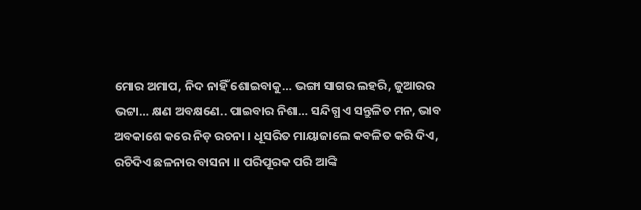ମୋର ଅମାପ, ନିଦ ନାହିଁ ଶୋଇବାକୁ… ଭଙ୍ଗା ସାଗର ଲହରି, ଜୁଆରର ଭଟ୍ଟା… କ୍ଷଣ ଅବକ୍ଷଣେ.. ପାଇବାର ନିଶା… ସନ୍ଦିଗ୍ଧ ଏ ସନ୍ତୁଳିତ ମନ, ଭାବ ଅବକାଶେ କରେ ନିଡ଼ ରଚନା । ଧୂସରିତ ମାୟାଜାଲେ କବଳିତ କରି ଦିଏ, ରଚିଦିଏ ଛଳନାର ବାସନା ।। ପରିପୂରକ ପରି ଆଙ୍କି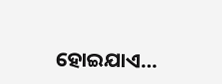ହୋଇଯାଏ…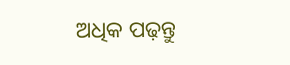ଅଧିକ ପଢ଼ନ୍ତୁ